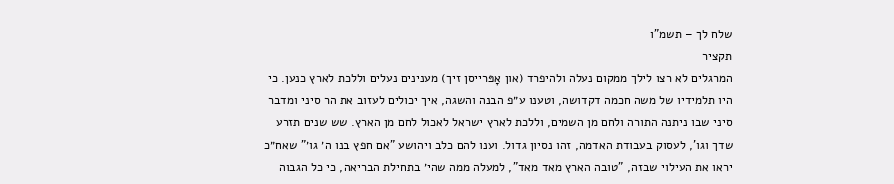שלח לך – תשמ"ו
תקציר
המרגלים לא רצו לילך ממקום נעלה ולהיפרד (און אָפּרייסן זיך) מענינים נעלים וללכת לארץ כנען. כי היו תלמידיו של משה חכמה דקדושה, וטענו ע״פ הבנה והשגה, איך יכולים לעזוב את הר סיני ומדבר סיני שבו ניתנה התורה ולחם מן השמים, וללכת לארץ ישראל לאכול לחם מן הארץ. שש שנים תזרע שדך וגו', לעסוק בעבודת האדמה, זהו נסיון גדול. וענו להם כלב ויהושע "אם חפץ בנו ה׳ גו׳" שאח״כ יראו את העילוי שבזה, "טובה הארץ מאד מאד", למעלה ממה שהי׳ בתחילת הבריאה, כי כל הגבוה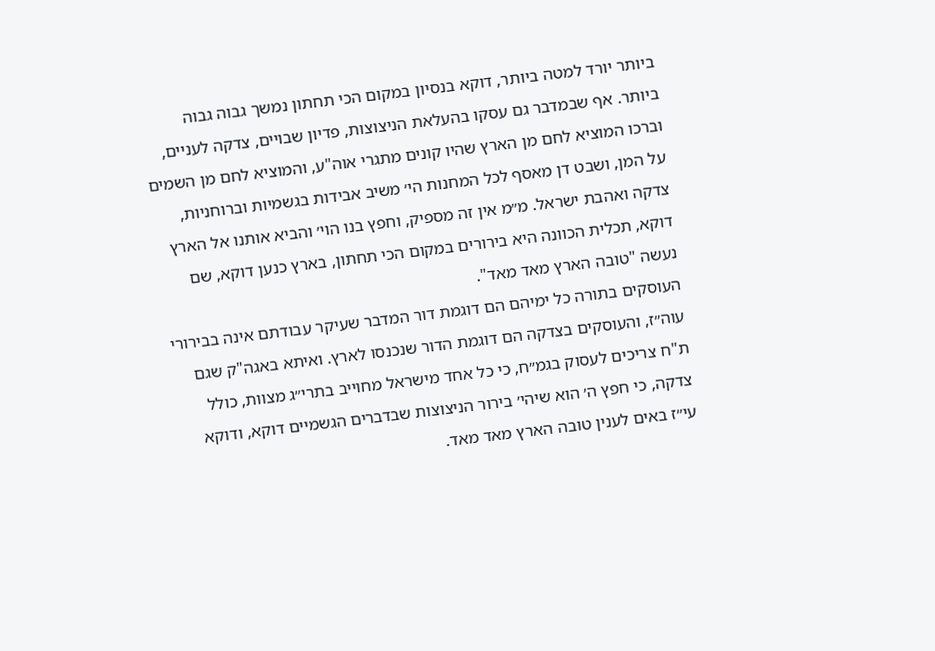ביותר יורד למטה ביותר, דוקא בנסיון במקום הכי תחתון נמשך גבוה גבוה ביותר. אף שבמדבר גם עסקו בהעלאת הניצוצות, פדיון שבויים, צדקה לעניים, וברכו המוציא לחם מן הארץ שהיו קונים מתגרי אוה"ע, והמוציא לחם מן השמים על המן, ושבט דן מאסף לכל המחנות הי׳ משיב אבידות בגשמיות וברוחניות, צדקה ואהבת ישראל. מ״מ אין זה מספיק, וחפץ בנו הוי׳ והביא אותנו אל הארץ דוקא, תכלית הכוונה היא בירורים במקום הכי תחתון, בארץ כנען דוקא, שם נעשה "טובה הארץ מאד מאד".
העוסקים בתורה כל ימיהם הם דוגמת דור המדבר שעיקר עבודתם אינה בבירורי עוה״ז, והעוסקים בצדקה הם דוגמת הדור שנכנסו לארץ. ואיתא באגה"ק שגם ת"ח צריכים לעסוק בגמ״ח, כי כל אחד מישראל מחוייב בתרי״ג מצוות, כולל צדקה, כי חפץ ה׳ הוא שיהי׳ בירור הניצוצות שבדברים הגשמיים דוקא, ודוקא עי״ז באים לענין טובה הארץ מאד מאד.